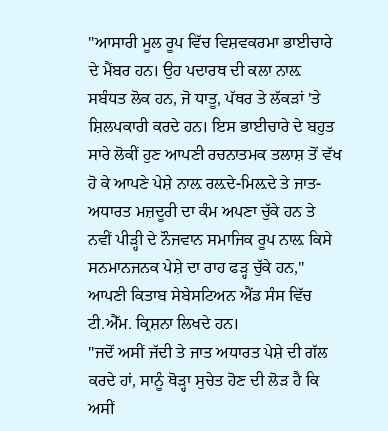''ਆਸਾਰੀ ਮੂਲ ਰੂਪ ਵਿੱਚ ਵਿਸ਼ਵਕਰਮਾ ਭਾਈਚਾਰੇ ਦੇ ਮੈਂਬਰ ਹਨ। ਉਹ ਪਦਾਰਥ ਦੀ ਕਲਾ ਨਾਲ਼ ਸਬੰਧਤ ਲੋਕ ਹਨ, ਜੋ ਧਾਤੂ, ਪੱਥਰ ਤੇ ਲੱਕੜਾਂ 'ਤੇ ਸ਼ਿਲਪਕਾਰੀ ਕਰਦੇ ਹਨ। ਇਸ ਭਾਈਚਾਰੇ ਦੇ ਬਹੁਤ ਸਾਰੇ ਲੋਕੀਂ ਹੁਣ ਆਪਣੀ ਰਚਨਾਤਮਕ ਤਲਾਸ਼ ਤੋਂ ਵੱਖ ਹੋ ਕੇ ਆਪਣੇ ਪੇਸ਼ੇ ਨਾਲ਼ ਰਲ਼ਦੇ-ਮਿਲ਼ਦੇ ਤੇ ਜਾਤ-ਅਧਾਰਤ ਮਜ਼ਦੂਰੀ ਦਾ ਕੰਮ ਅਪਣਾ ਚੁੱਕੇ ਹਨ ਤੇ ਨਵੀਂ ਪੀੜ੍ਹੀ ਦੇ ਨੌਜਵਾਨ ਸਮਾਜਿਕ ਰੂਪ ਨਾਲ਼ ਕਿਸੇ ਸਨਮਾਨਜਨਕ ਪੇਸ਼ੇ ਦਾ ਰਾਹ ਫੜ੍ਹ ਚੁੱਕੇ ਹਨ,'' ਆਪਣੀ ਕਿਤਾਬ ਸੇਬੇਸਟਿਅਨ ਐਂਡ ਸੰਸ ਵਿੱਚ ਟੀ.ਐੱਮ. ਕ੍ਰਿਸ਼ਨਾ ਲਿਖਦੇ ਹਨ।
''ਜਦੋਂ ਅਸੀਂ ਜੱਦੀ ਤੇ ਜਾਤ ਅਧਾਰਤ ਪੇਸ਼ੇ ਦੀ ਗੱਲ ਕਰਦੇ ਹਾਂ, ਸਾਨੂੰ ਥੋੜ੍ਹਾ ਸੁਚੇਤ ਹੋਣ ਦੀ ਲੋੜ ਹੈ ਕਿ ਅਸੀਂ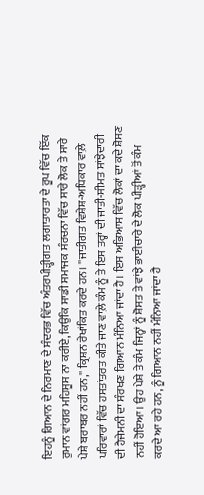ਇਹਨੂੰ ਗਿਆਨ ਦੇ ਨਿਰਮਾਣ ਦੇ ਸੰਦਰਭ ਵਿੱਚ ਅੰਤਰਪੀੜ੍ਹੀਗਤ ਲਗਾਤਾਰਤਾ ਦੇ ਰੂਪ ਵਿੱਚ ਇੱਕ ਰੁਮਾਨ ਵਾਂਗਰ ਮਹਿਸੂਸ ਨਾ ਕਰੀਏ, ਕਿਉਂਕਿ ਸਾਡੀ ਸਮਾਜਕ ਸੰਰਚਨਾ ਵਿੱਚ ਸਾਰੇ ਲੋਕ ਤੇ ਸਾਰੇ ਪੇਸ਼ੇ ਬਰਾਬਰ ਨਹੀਂ ਹਨ,'' ਕ੍ਰਿਸ਼ਨ ਰੇਖਾਂਕਿਤ ਕਰਦੇ ਹਨ। ''ਜਾਤੀਗਤ ਵਿਸ਼ੇਸ਼-ਅਧਿਕਾਰ ਵਾਲ਼ੇ ਪਰਿਵਾਰਾਂ ਵਿੱਚ ਹਸਤਾਂਤਰਤ ਕੀਤੇ ਜਾਣ ਵਾਲ਼ੇ ਕੰਮ ਨੂੰ ਤੇ ਇਸ ਤਰ੍ਹਾਂ ਦੀ ਜਾਤੀ-ਸੀਮਤ ਸਾਂਝੇਦਾਰੀ ਦੀ ਹੈਜੇਮਨੀ ਦਾ ਸੰਰਖਣ ਗਿਆਨ ਮੰਨਿਆ ਜਾਂਦਾ ਹੈ। ਇਸ ਅਭਿਆਸ ਵਿੱਚ ਲੋਕਾਂ ਦਾ ਕਦੇ ਸ਼ੋਸਣ ਨਹੀਂ ਹੋਇਆ। ਉਹ ਪੇਸ਼ੇ ਤੇ ਕੰਮ ਜਿਨ੍ਹਾਂ ਨੂੰ ਸ਼ੋਸਤ ਤੇ ਵਾਂਝੇ ਭਾਈਚਾਰੇ ਦੇ ਲੋਕ ਪੀੜ੍ਹੀਆਂ ਤੋਂ ਕੰਮ ਕਰਦੇ ਆ ਰਹੇ ਹਨ, ਨੂੰ ਗਿਆਨ ਨਹੀਂ ਮੰਨਿਆ ਜਾਂਦਾ ਹੈ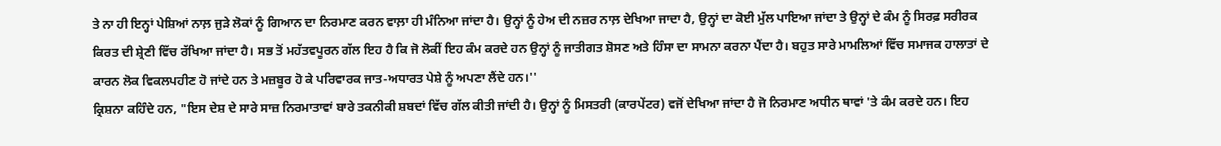ਤੇ ਨਾ ਹੀ ਇਨ੍ਹਾਂ ਪੇਸ਼ਿਆਂ ਨਾਲ਼ ਜੁੜੇ ਲੋਕਾਂ ਨੂੰ ਗਿਆਨ ਦਾ ਨਿਰਮਾਣ ਕਰਨ ਵਾਲ਼ਾ ਹੀ ਮੰਨਿਆ ਜਾਂਦਾ ਹੈ। ਉਨ੍ਹਾਂ ਨੂੰ ਹੇਅ ਦੀ ਨਜ਼ਰ ਨਾਲ਼ ਦੇਖਿਆ ਜਾਦਾ ਹੈ, ਉਨ੍ਹਾਂ ਦਾ ਕੋਈ ਮੁੱਲ ਪਾਇਆ ਜਾਂਦਾ ਤੇ ਉਨ੍ਹਾਂ ਦੇ ਕੰਮ ਨੂੰ ਸਿਰਫ਼ ਸਰੀਰਕ ਕਿਰਤ ਦੀ ਸ਼੍ਰੇਣੀ ਵਿੱਚ ਰੱਖਿਆ ਜਾਂਦਾ ਹੈ। ਸਭ ਤੋਂ ਮਹੱਤਵਪੂਰਨ ਗੱਲ ਇਹ ਹੈ ਕਿ ਜੋ ਲੋਕੀਂ ਇਹ ਕੰਮ ਕਰਦੇ ਹਨ ਉਨ੍ਹਾਂ ਨੂੰ ਜਾਤੀਗਤ ਸ਼ੋਸਣ ਅਤੇ ਹਿੰਸਾ ਦਾ ਸਾਮਨਾ ਕਰਨਾ ਪੈਂਦਾ ਹੈ। ਬਹੁਤ ਸਾਰੇ ਮਾਮਲਿਆਂ ਵਿੱਚ ਸਮਾਜਕ ਹਾਲਾਤਾਂ ਦੇ ਕਾਰਨ ਲੋਕ ਵਿਕਲਪਹੀਣ ਹੋ ਜਾਂਦੇ ਹਨ ਤੇ ਮਜ਼ਬੂਰ ਹੋ ਕੇ ਪਰਿਵਾਰਕ ਜਾਤ-ਅਧਾਰਤ ਪੇਸ਼ੇ ਨੂੰ ਅਪਣਾ ਲੈਂਦੇ ਹਨ।''
ਕ੍ਰਿਸ਼ਨਾ ਕਹਿੰਦੇ ਹਨ, "ਇਸ ਦੇਸ਼ ਦੇ ਸਾਰੇ ਸਾਜ਼ ਨਿਰਮਾਤਾਵਾਂ ਬਾਰੇ ਤਕਨੀਕੀ ਸ਼ਬਦਾਂ ਵਿੱਚ ਗੱਲ ਕੀਤੀ ਜਾਂਦੀ ਹੈ। ਉਨ੍ਹਾਂ ਨੂੰ ਮਿਸਤਰੀ (ਕਾਰਪੇਂਟਰ) ਵਜੋਂ ਦੇਖਿਆ ਜਾਂਦਾ ਹੈ ਜੋ ਨਿਰਮਾਣ ਅਧੀਨ ਥਾਵਾਂ 'ਤੇ ਕੰਮ ਕਰਦੇ ਹਨ। ਇਹ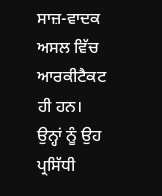ਸਾਜ਼-ਵਾਦਕ ਅਸਲ ਵਿੱਚ ਆਰਕੀਟੈਕਟ ਹੀ ਹਨ। ਉਨ੍ਹਾਂ ਨੂੰ ਉਹ ਪ੍ਰਸਿੱਧੀ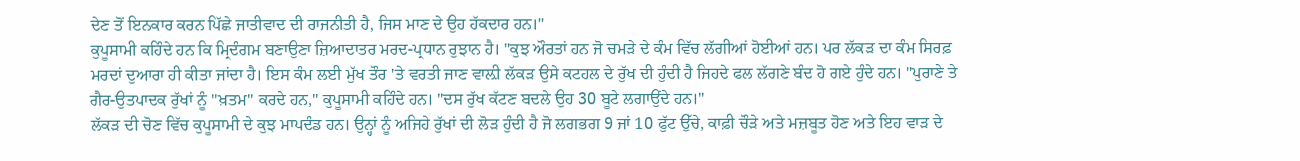ਦੇਣ ਤੋਂ ਇਨਕਾਰ ਕਰਨ ਪਿੱਛੇ ਜਾਤੀਵਾਦ ਦੀ ਰਾਜਨੀਤੀ ਹੈ, ਜਿਸ ਮਾਣ ਦੇ ਉਹ ਹੱਕਦਾਰ ਹਨ।''
ਕੁਪੂਸਾਮੀ ਕਹਿੰਦੇ ਹਨ ਕਿ ਮ੍ਰਿਦੰਗਮ ਬਣਾਉਣਾ ਜ਼ਿਆਦਾਤਰ ਮਰਦ-ਪ੍ਰਧਾਨ ਰੁਝਾਨ ਹੈ। "ਕੁਝ ਔਰਤਾਂ ਹਨ ਜੋ ਚਮੜੇ ਦੇ ਕੰਮ ਵਿੱਚ ਲੱਗੀਆਂ ਹੋਈਆਂ ਹਨ। ਪਰ ਲੱਕੜ ਦਾ ਕੰਮ ਸਿਰਫ਼ ਮਰਦਾਂ ਦੁਆਰਾ ਹੀ ਕੀਤਾ ਜਾਂਦਾ ਹੈ। ਇਸ ਕੰਮ ਲਈ ਮੁੱਖ ਤੌਰ 'ਤੇ ਵਰਤੀ ਜਾਣ ਵਾਲ਼ੀ ਲੱਕੜ ਉਸੇ ਕਟਹਲ ਦੇ ਰੁੱਖ ਦੀ ਹੁੰਦੀ ਹੈ ਜਿਹਦੇ ਫਲ ਲੱਗਣੇ ਬੰਦ ਹੋ ਗਏ ਹੁੰਦੇ ਹਨ। "ਪੁਰਾਣੇ ਤੇ ਗੈਰ-ਉਤਪਾਦਕ ਰੁੱਖਾਂ ਨੂੰ ''ਖ਼ਤਮ'' ਕਰਦੇ ਹਨ," ਕੁਪੂਸਾਮੀ ਕਹਿੰਦੇ ਹਨ। "ਦਸ ਰੁੱਖ ਕੱਟਣ ਬਦਲੇ ਉਹ 30 ਬੂਟੇ ਲਗਾਉਂਦੇ ਹਨ।''
ਲੱਕੜ ਦੀ ਚੋਣ ਵਿੱਚ ਕੁਪੂਸਾਮੀ ਦੇ ਕੁਝ ਮਾਪਦੰਡ ਹਨ। ਉਨ੍ਹਾਂ ਨੂੰ ਅਜਿਹੇ ਰੁੱਖਾਂ ਦੀ ਲੋੜ ਹੁੰਦੀ ਹੈ ਜੋ ਲਗਭਗ 9 ਜਾਂ 10 ਫੁੱਟ ਉੱਚੇ, ਕਾਫ਼ੀ ਚੌੜੇ ਅਤੇ ਮਜ਼ਬੂਤ ਹੋਣ ਅਤੇ ਇਹ ਵਾੜ ਦੇ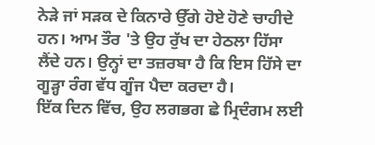ਨੇੜੇ ਜਾਂ ਸੜਕ ਦੇ ਕਿਨਾਰੇ ਉੱਗੇ ਹੋਏ ਹੋਣੇ ਚਾਹੀਦੇ ਹਨ। ਆਮ ਤੌਰ 'ਤੇ ਉਹ ਰੁੱਖ ਦਾ ਹੇਠਲਾ ਹਿੱਸਾ ਲੈਂਦੇ ਹਨ। ਉਨ੍ਹਾਂ ਦਾ ਤਜ਼ਰਬਾ ਹੈ ਕਿ ਇਸ ਹਿੱਸੇ ਦਾ ਗੂੜ੍ਹਾ ਰੰਗ ਵੱਧ ਗੂੰਜ ਪੈਦਾ ਕਰਦਾ ਹੈ।
ਇੱਕ ਦਿਨ ਵਿੱਚ, ਉਹ ਲਗਭਗ ਛੇ ਮ੍ਰਿਦੰਗਮ ਲਈ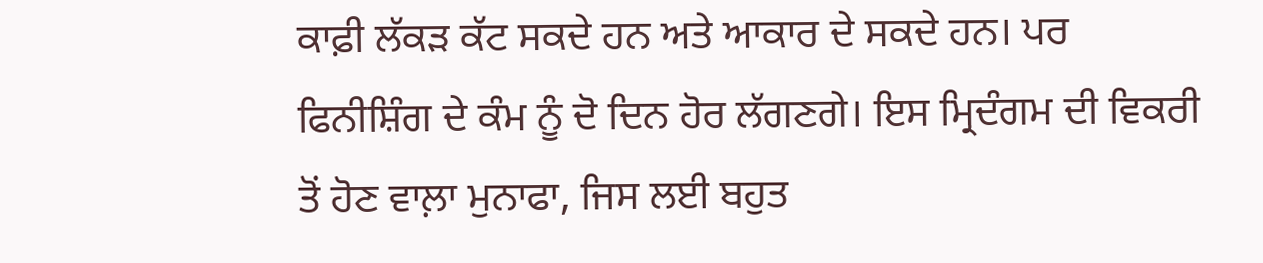ਕਾਫ਼ੀ ਲੱਕੜ ਕੱਟ ਸਕਦੇ ਹਨ ਅਤੇ ਆਕਾਰ ਦੇ ਸਕਦੇ ਹਨ। ਪਰ ਫਿਨੀਸ਼ਿੰਗ ਦੇ ਕੰਮ ਨੂੰ ਦੋ ਦਿਨ ਹੋਰ ਲੱਗਣਗੇ। ਇਸ ਮ੍ਰਿਦੰਗਮ ਦੀ ਵਿਕਰੀ ਤੋਂ ਹੋਣ ਵਾਲ਼ਾ ਮੁਨਾਫਾ, ਜਿਸ ਲਈ ਬਹੁਤ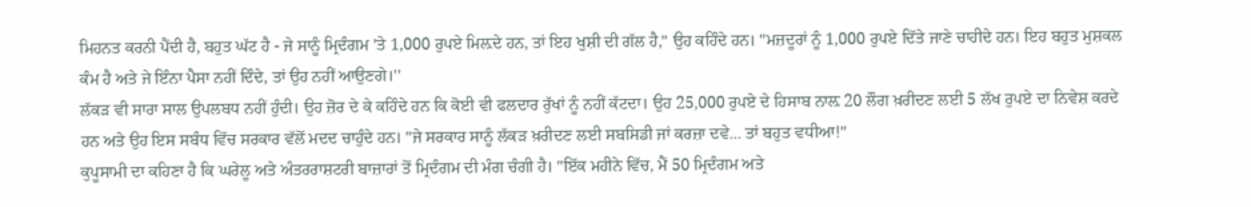ਮਿਹਨਤ ਕਰਨੀ ਪੈਂਦੀ ਹੈ, ਬਹੁਤ ਘੱਟ ਹੈ - ਜੇ ਸਾਨੂੰ ਮ੍ਰਿਦੰਗਮ 'ਤੇ 1,000 ਰੁਪਏ ਮਿਲ਼ਦੇ ਹਨ, ਤਾਂ ਇਹ ਖੁਸ਼ੀ ਦੀ ਗੱਲ ਹੈ," ਉਹ ਕਹਿੰਦੇ ਹਨ। ''ਮਜ਼ਦੂਰਾਂ ਨੂੰ 1,000 ਰੁਪਏ ਦਿੱਤੇ ਜਾਣੇ ਚਾਹੀਦੇ ਹਨ। ਇਹ ਬਹੁਤ ਮੁਸ਼ਕਲ ਕੰਮ ਹੈ ਅਤੇ ਜੇ ਇੰਨਾ ਪੈਸਾ ਨਹੀਂ ਦਿੰਦੇ, ਤਾਂ ਉਹ ਨਹੀਂ ਆਉਣਗੇ।''
ਲੱਕੜ ਵੀ ਸਾਰਾ ਸਾਲ ਉਪਲਬਧ ਨਹੀਂ ਹੁੰਦੀ। ਉਹ ਜ਼ੋਰ ਦੇ ਕੇ ਕਹਿੰਦੇ ਹਨ ਕਿ ਕੋਈ ਵੀ ਫਲਦਾਰ ਰੁੱਖਾਂ ਨੂੰ ਨਹੀਂ ਕੱਟਦਾ। ਉਹ 25,000 ਰੁਪਏ ਦੇ ਹਿਸਾਬ ਨਾਲ਼ 20 ਲੌਗ ਖ਼ਰੀਦਣ ਲਈ 5 ਲੱਖ ਰੁਪਏ ਦਾ ਨਿਵੇਸ਼ ਕਰਦੇ ਹਨ ਅਤੇ ਉਹ ਇਸ ਸਬੰਧ ਵਿੱਚ ਸਰਕਾਰ ਵੱਲੋਂ ਮਦਦ ਚਾਹੁੰਦੇ ਹਨ। "ਜੇ ਸਰਕਾਰ ਸਾਨੂੰ ਲੱਕੜ ਖ਼ਰੀਦਣ ਲਈ ਸਬਸਿਡੀ ਜਾਂ ਕਰਜ਼ਾ ਦਵੇ... ਤਾਂ ਬਹੁਤ ਵਧੀਆ!"
ਕੁਪੂਸਾਮੀ ਦਾ ਕਹਿਣਾ ਹੈ ਕਿ ਘਰੇਲੂ ਅਤੇ ਅੰਤਰਰਾਸ਼ਟਰੀ ਬਾਜ਼ਾਰਾਂ ਤੋਂ ਮ੍ਰਿਦੰਗਮ ਦੀ ਮੰਗ ਚੰਗੀ ਹੈ। "ਇੱਕ ਮਹੀਨੇ ਵਿੱਚ, ਮੈਂ 50 ਮ੍ਰਿਦੰਗਮ ਅਤੇ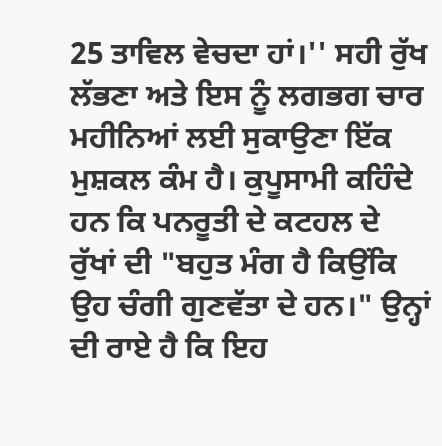25 ਤਾਵਿਲ ਵੇਚਦਾ ਹਾਂ।'' ਸਹੀ ਰੁੱਖ ਲੱਭਣਾ ਅਤੇ ਇਸ ਨੂੰ ਲਗਭਗ ਚਾਰ ਮਹੀਨਿਆਂ ਲਈ ਸੁਕਾਉਣਾ ਇੱਕ ਮੁਸ਼ਕਲ ਕੰਮ ਹੈ। ਕੁਪੂਸਾਮੀ ਕਹਿੰਦੇ ਹਨ ਕਿ ਪਨਰੂਤੀ ਦੇ ਕਟਹਲ ਦੇ ਰੁੱਖਾਂ ਦੀ "ਬਹੁਤ ਮੰਗ ਹੈ ਕਿਉਂਕਿ ਉਹ ਚੰਗੀ ਗੁਣਵੱਤਾ ਦੇ ਹਨ।" ਉਨ੍ਹਾਂ ਦੀ ਰਾਏ ਹੈ ਕਿ ਇਹ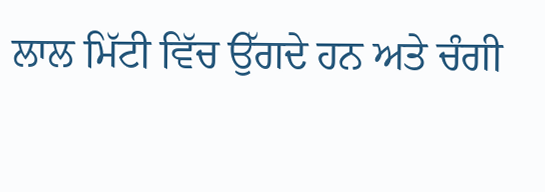ਲਾਲ ਮਿੱਟੀ ਵਿੱਚ ਉੱਗਦੇ ਹਨ ਅਤੇ ਚੰਗੀ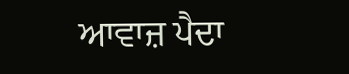ਆਵਾਜ਼ ਪੈਦਾ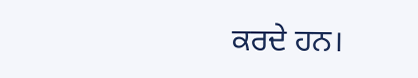ਕਰਦੇ ਹਨ।